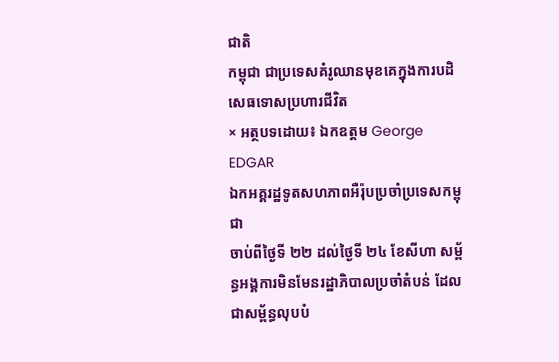ជាតិ
កម្ពុជា ជាប្រទេសគំរូឈានមុខគេក្នុងការបដិសេធទោសប្រហារជីវិត
× អត្ថបទដោយ៖ ឯកឧត្តម George EDGAR
ឯកអគ្គរដ្ឋទូតសហភាពអឺរ៉ុបប្រចាំប្រទេសកម្ពុជា
ចាប់ពីថ្ងៃទី ២២ ដល់ថ្ងៃទី ២៤ ខែសីហា សម្ព័ន្ធអង្គការមិនមែនរដ្ឋាភិបាលប្រចាំតំបន់ ដែលជាសម្ព័ន្ធលុបបំ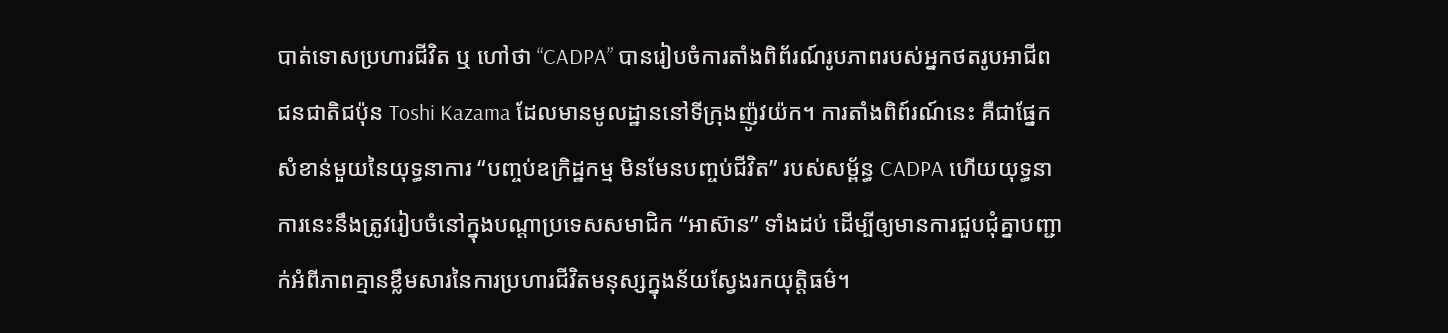បាត់ទោសប្រហារជីវិត ឬ ហៅថា “CADPA” បានរៀបចំការតាំងពិព័រណ៍រូបភាពរបស់អ្នកថតរូបអាជីពជនជាតិជប៉ុន Toshi Kazama ដែលមានមូលដ្ឋាននៅទីក្រុងញ៉ូវយ៉ក។ ការតាំងពិព៍រណ៍នេះ គឺជាផ្នែកសំខាន់មួយនៃយុទ្ធនាការ “បញ្ចប់ឧក្រិដ្ឋកម្ម មិនមែនបញ្ចប់ជីវិត” របស់សម្ព័ន្ធ CADPA ហើយយុទ្ធនាការនេះនឹងត្រូវរៀបចំនៅក្នុងបណ្ដាប្រទេសសមាជិក “អាស៊ាន” ទាំងដប់ ដើម្បីឲ្យមានការជួបជុំគ្នាបញ្ជាក់អំពីភាពគ្មានខ្លឹមសារនៃការប្រហារជីវិតមនុស្សក្នុងន័យស្វែងរកយុត្តិធម៌។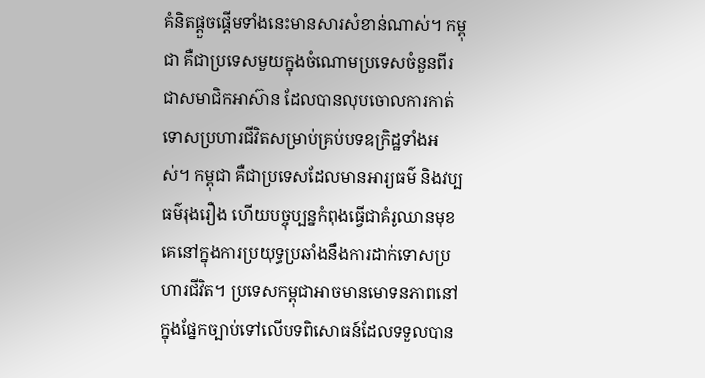គំនិតផ្ដួចផ្ដើមទាំងនេះមានសារសំខាន់ណាស់។ កម្ពុជា គឺជាប្រទេសមួយក្នុងចំណោមប្រទេសចំនួនពីរជាសមាជិកអាស៊ាន ដែលបានលុបចោលការកាត់ទោសប្រហារជីវិតសម្រាប់គ្រប់បទឧក្រិដ្ឋទាំងអស់។ កម្ពុជា គឺជាប្រទេសដែលមានអារ្យធម៌ និងវប្បធម៌រុងរឿង ហើយបច្ចុប្បន្នកំពុងធ្វើជាគំរូឈានមុខគេនៅក្នុងការប្រយុទ្ធប្រឆាំងនឹងការដាក់ទោសប្រហារជីវិត។ ប្រទេសកម្ពុជាអាចមានមោទនភាពនៅក្នុងផ្នែកច្បាប់ទៅលើបទពិសោធន៍ដែលទទួលបាន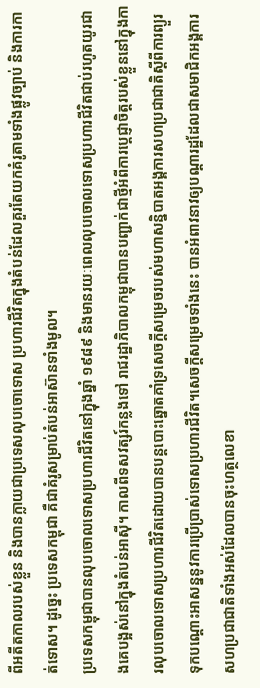ពីអតីតកាលរបស់ខ្លួន និងបានក្លាយជាប្រទេសលុបចោទោស ប្រហារជីវិតក្នុងតំបន់ដែលគួរតែយកគំរូតាមទាំងផ្លូវច្បាប់ និងការកាត់ទោស។ ដូច្នេះ ប្រទេសកម្ពុជា គឺជាគំរូសម្រាប់តំបន់អាស៊ានទាំងមូល។
ប្រទេសកម្ពុជាបានលុបចោលទោសប្រហារជីវិតនៅក្នុងឆ្នាំ ១៩៨៩ និងមានរយៈពេលលុបចោលទោសប្រហារជីវិតជាប់រហូតយូរជាងគេបង្អស់នៅក្នុងតំបន់អាស៊ី។ កាលពីទសវត្សរ៍កន្លងទៅ រាជរដ្ឋាភិបាលកម្ពុជាបានបញ្ជាក់ជាថ្មីអំពីការប្ដេជ្ញាចិត្តរបស់ខ្លួននៅក្នុងការលុបចោលទោសប្រហារជីវិតដោយបានបន្តបោះឆ្នោតគាំទ្រសេចក្ដីសម្រេចរបស់មហាសន្និបាតអង្គការសហប្រជាជាតិស្ដីពីការព្យួរទុកបណ្ដោះអាសន្ននូវការប្រើប្រាស់ទោសប្រហារជីវិត។សេចក្ដីសម្រេចទាំងនេះ បានអំពាវនាវឲ្យបណ្ដារដ្ឋដែលជាសមាជិកអង្គការសហប្រជាជាតិទាំងអស់ដែលបានចុះហត្ថលេខា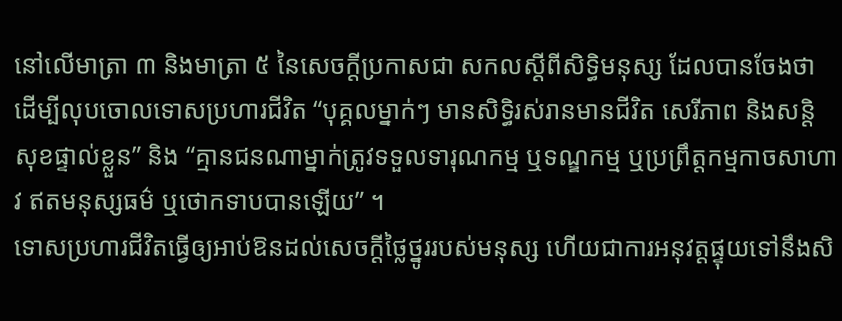នៅលើមាត្រា ៣ និងមាត្រា ៥ នៃសេចក្ដីប្រកាសជា សកលស្ដីពីសិទ្ធិមនុស្ស ដែលបានចែងថា ដើម្បីលុបចោលទោសប្រហារជីវិត “បុគ្គលម្នាក់ៗ មានសិទ្ធិរស់រានមានជីវិត សេរីភាព និងសន្តិសុខផ្ទាល់ខ្លួន” និង “គ្មានជនណាម្នាក់ត្រូវទទួលទារុណកម្ម ឬទណ្ឌកម្ម ឬប្រព្រឹត្តកម្មកាចសាហាវ ឥតមនុស្សធម៌ ឬថោកទាបបានឡើយ” ។
ទោសប្រហារជីវិតធ្វើឲ្យអាប់ឱនដល់សេចក្ដីថ្លៃថ្នូររបស់មនុស្ស ហើយជាការអនុវត្តផ្ទុយទៅនឹងសិ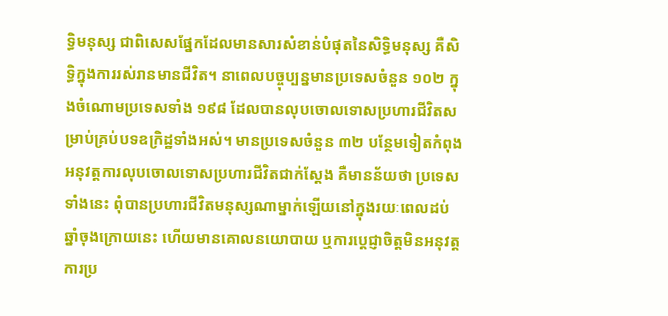ទ្ធិមនុស្ស ជាពិសេសផ្នែកដែលមានសារសំខាន់បំផុតនៃសិទ្ធិមនុស្ស គឺសិទ្ធិក្នុងការរស់រានមានជីវិត។ នាពេលបច្ចុប្បន្នមានប្រទេសចំនួន ១០២ ក្នុងចំណោមប្រទេសទាំង ១៩៨ ដែលបានលុបចោលទោសប្រហារជីវិតសម្រាប់គ្រប់បទឧក្រិដ្ឋទាំងអស់។ មានប្រទេសចំនួន ៣២ បន្ថែមទៀតកំពុងអនុវត្តការលុបចោលទោសប្រហារជីវិតជាក់ស្ដែង គឺមានន័យថា ប្រទេសទាំងនេះ ពុំបានប្រហារជីវិតមនុស្សណាម្នាក់ឡើយនៅក្នុងរយៈពេលដប់ឆ្នាំចុងក្រោយនេះ ហើយមានគោលនយោបាយ ឬការប្ដេជ្ញាចិត្តមិនអនុវត្តការប្រ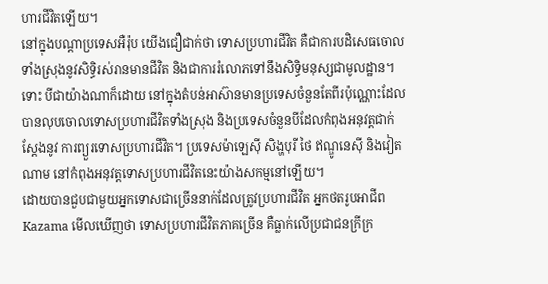ហារជីវិតឡើយ។
នៅក្នុងបណ្ដាប្រទេសអឺរ៉ុប យើងជឿជាក់ថា ទោសប្រហារជីវិត គឺជាការបដិសេធចោលទាំងស្រុងនូវសិទ្ធិរស់រានមានជីវិត និងជាការរំលោភទៅនឹងសិទ្ធិមនុស្សជាមូលដ្ឋាន។ ទោះ បីជាយ៉ាងណាក៏ដោយ នៅក្នុងតំបន់អាស៊ានមានប្រទេសចំនួនតែពីរប៉ុណ្ណោះដែលបានលុបចោលទោសប្រហារជីវិតទាំងស្រុង និងប្រទេសចំនួនបីដែលកំពុងអនុវត្តជាក់ស្តែងនូវ ការព្យួរទោសប្រហារជីវិត។ ប្រទេសម៉ាឡេស៊ី សិង្ហបុរី ថៃ ឥណ្ឌូនេស៊ី និងវៀតណាម នៅកំពុងអនុវត្តទោសប្រហារជីវិតនេះយ៉ាងសកម្មនៅឡើយ។
ដោយបានជួបជាមួយអ្នកទោសជាច្រើននាក់ដែលត្រូវប្រហារជីវិត អ្នកថតរូបអាជីព Kazama មើលឃើញថា ទោសប្រហារជីវិតភាគច្រើន គឺធ្លាក់លើប្រជាជនក្រីក្រ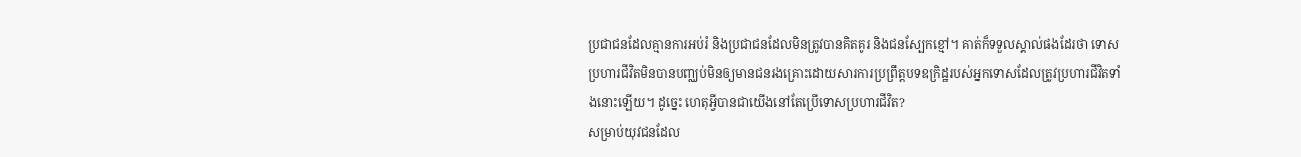ប្រជាជនដែលគ្មានការអប់រំ និងប្រជាជនដែលមិនត្រូវបានគិតគូរ និងជនស្បែកខ្មៅ។ គាត់ក៏ទទួលស្គាល់ផងដែរថា ទោសប្រហារជីវិតមិនបានបញ្ឈប់មិនឲ្យមានជនរងគ្រោះដោយសារការប្រព្រឹត្តបទឧក្រិដ្ឋរបស់អ្នកទោសដែលត្រូវប្រហារជីវិតទាំងនោះឡើយ។ ដូច្នេះ ហេតុអ្វីបានជាយើងនៅតែប្រើទោសប្រហារជីវិត?
សម្រាប់យុវជនដែល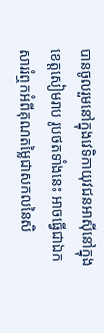បានចូលរួមនៅក្នុងវេទិកាយុវជនអាស៊ីនៅក្នុងខេត្តសៀមរាប រូបថតទាំងនេះ អាចធ្វើជាឯកសាររំឮកអំពីគុណតម្លៃជាសកលនៃសិ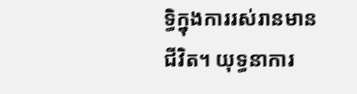ទ្ធិក្នុងការរស់រានមានជីវិត។ យុទ្ធនាការ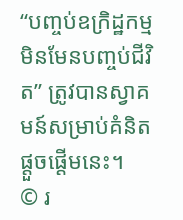“បញ្ចប់ឧក្រិដ្ឋកម្ម មិនមែនបញ្ចប់ជីវិត” ត្រូវបានស្វាគមន៍សម្រាប់គំនិតផ្ដួចផ្ដើមនេះ។
© រ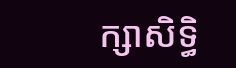ក្សាសិទ្ធិ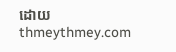ដោយ thmeythmey.com